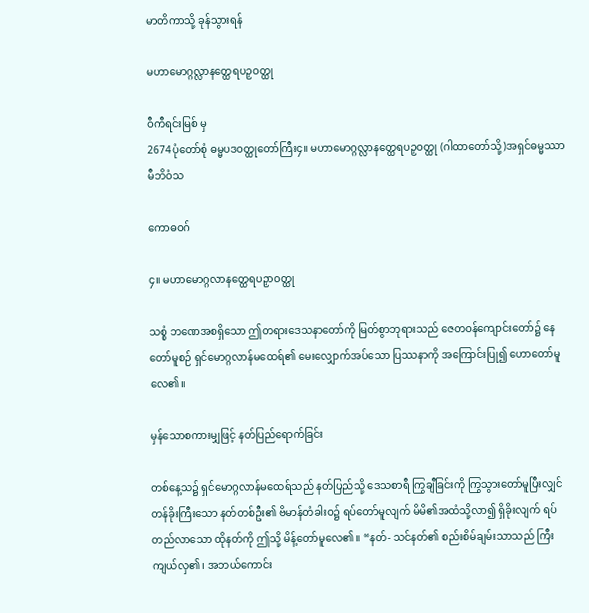မာတိကာသို့ ခုန်သွားရန်

မဟာမောဂ္ဂလ္လာနတ္ထေရပဉှဝတ္ထု

ဝီကီရင်းမြစ် မှ
2674ပုံတော်စုံ ဓမ္မပဒဝတ္ထုတော်ကြီး၄။ မဟာမောဂ္ဂလ္လာနတ္ထေရပဉှဝတ္ထု (ဂါထာတော်သို့)အရှင်ဓမ္မဿာမီဘိဝံသ

ကောဓဝဂ်

၄။ မဟာမောဂ္ဂလာနတ္ထေရပဉှာဝတ္ထု

သစ္စံ ဘဏေအစရှိသော ဤတရားဒေသနာတော်ကို မြတ်စွာဘုရားသည် ဇေတဝန်ကျောင်းတော်၌ နေတော်မူစဉ် ရှင်မောဂ္ဂလာန်မထေရ်၏ မေးလျှောက်အပ်သော ပြဿနာကို အကြောင်းပြု၍ ဟောတော်မူလေ၏။

မှန်သောစကားမျှဖြင့် နတ်ပြည်ရောက်ခြင်း

တစ်နေ့သ၌ ရှင်မောဂ္ဂလာန်မထေရ်သည် နတ်ပြည်သို့ ဒေသစာရီ ကြွချီခြင်းကို ကြွသွားတော်မူပြီးလျှင် တန်ခိုးကြီးသော နတ်တစ်ဦး၏ ဗိမာန်တံခါးဝ၌ ရပ်တော်မူလျက် မိမိ၏အထံသို့လာ၍ ရှိခိုးလျက် ရပ်တည်လာသော ထိုနတ်ကို ဤသို့ မိန့်တော်မူလေ၏။ “နတ်- သင်နတ်၏ စည်းစိမ်ချမ်းသာသည် ကြီးကျယ်လှ၏၊ အဘယ်ကောင်း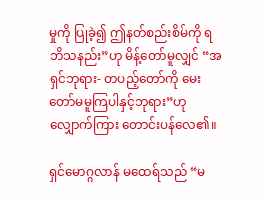မှုကို ပြုခဲ့၍ ဤနတ်စည်းစိမ်ကို ရဘိသနည်း”ဟု မိန့်တော်မူလျှင် “အရှင်ဘုရား- တပည့်တော်ကို မေးတော်မမူကြပါနှင့်ဘုရား”ဟု လျှောက်ကြား တောင်းပန်လေ၏။

ရှင်မောဂ္ဂလာန် မထေရ်သည် “မ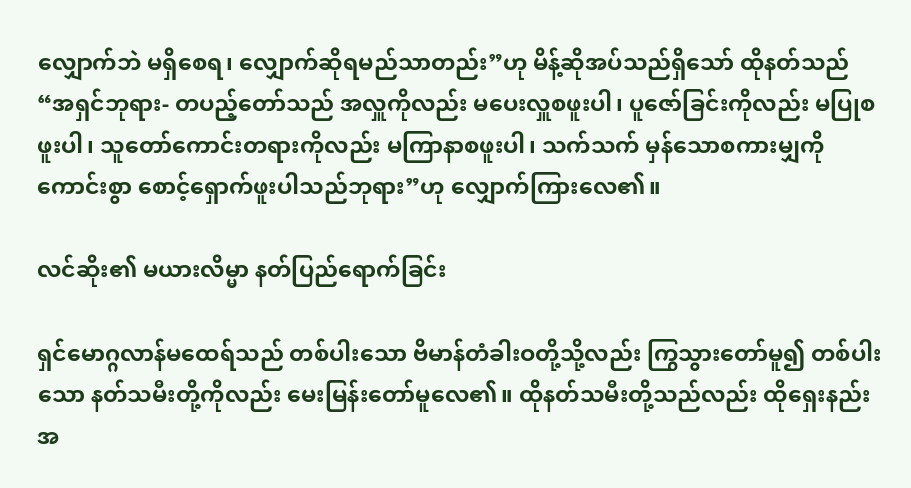လျှောက်ဘဲ မရှိစေရ၊ လျှောက်ဆိုရမည်သာတည်း”ဟု မိန့်ဆိုအပ်သည်ရှိသော် ထိုနတ်သည် “အရှင်ဘုရား- တပည့်တော်သည် အလှူကိုလည်း မပေးလှူစဖူးပါ၊ ပူဇော်ခြင်းကိုလည်း မပြုစဖူးပါ၊ သူတော်ကောင်းတရားကိုလည်း မကြာနာစဖူးပါ၊ သက်သက် မှန်သောစကားမျှကို ကောင်းစွာ စောင့်ရှောက်ဖူးပါသည်ဘုရား”ဟု လျှောက်ကြားလေ၏။

လင်ဆိုး၏ မယားလိမ္မာ နတ်ပြည်ရောက်ခြင်း

ရှင်မောဂ္ဂလာန်မထေရ်သည် တစ်ပါးသော ဗိမာန်တံခါးဝတို့သို့လည်း ကြွသွားတော်မူ၍ တစ်ပါးသော နတ်သမီးတို့ကိုလည်း မေးမြန်းတော်မူလေ၏။ ထိုနတ်သမီးတို့သည်လည်း ထိုရှေးနည်းအ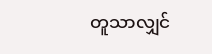တူသာလျှင်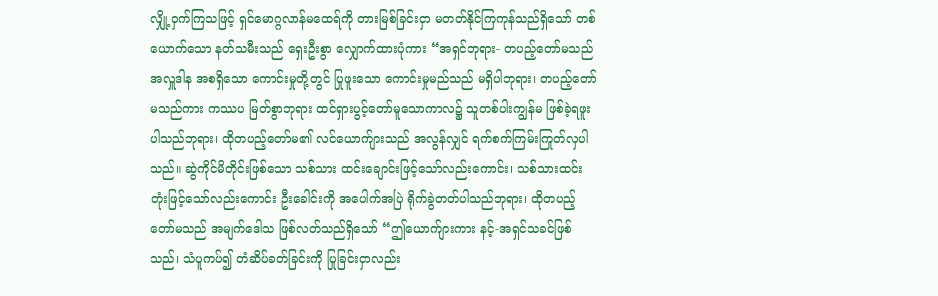လျှို့ဝှက်ကြသဖြင့် ရှင်မောဂ္ဂလာန်မထေရ်ကို တားမြစ်ခြင်းငှာ မတတ်နိုင်ကြကုန်သည်ရှိသော် တစ်ယောက်သော နတ်သမီးသည် ရှေးဦးစွာ လျှောက်ထားပုံကား “အရှင်ဘုရား- တပည့်တော်မသည် အလှူဒါန အစရှိသော ကောင်းမှုတို့တွင် ပြုဖူးသော ကောင်းမှုမည်သည် မရှိပါဘုရား၊ တပည့်တော်မသည်ကား ကဿပ မြတ်စွာဘုရား ထင်ရှားပွင့်တော်မူသောကာလ၌ သူတစ်ပါးကျွန်မ ဖြစ်ခဲ့ရဖူးပါသည်ဘုရား၊ ထိုတပည့်တော်မ၏ လင်ယောက်ျားသည် အလွန်လျှင် ရက်စက်ကြမ်းကြုတ်လှပါသည်။ ဆွဲကိုင်မိတိုင်းဖြစ်သော သစ်သား ထင်းချောင်းဖြင့်သော်လည်းကောင်း၊ သစ်သားထင်းတုံးဖြင့်သော်လည်းကောင်း ဦးခေါင်းကို အပေါက်အပြဲ ရိုက်ခွဲတတ်ပါသည်ဘုရား၊ ထိုတပည့်တော်မသည် အမျက်ဒေါသ ဖြစ်လတ်သည်ရှိသော် “ဤယောက်ျားကား နင့်-အရှင်သခင်ဖြစ်သည်၊ သံပူကပ်၍ တံဆိပ်ခတ်ခြင်းကို ပြုခြင်းငှာလည်း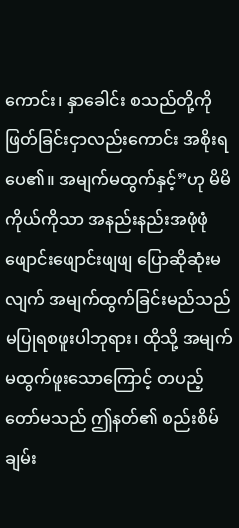ကောင်း၊ နှာခေါင်း စသည်တို့ကို ဖြတ်ခြင်းငှာလည်းကောင်း အစိုးရပေ၏။ အမျက်မထွက်နှင့်”ဟု မိမိကိုယ်ကိုသာ အနည်းနည်းအဖုံဖုံ ဖျောင်းဖျောင်းဖျဖျ ပြောဆိုဆုံးမလျက် အမျက်ထွက်ခြင်းမည်သည် မပြုရစဖူးပါဘုရား၊ ထိုသို့ အမျက်မထွက်ဖူးသောကြောင့် တပည့်တော်မသည် ဤနတ်၏ စည်းစိမ်ချမ်း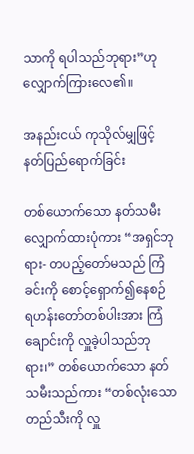သာကို ရပါသည်ဘုရား”ဟု လျှောက်ကြားလေ၏။

အနည်းငယ် ကုသိုလ်မျှဖြင့် နတ်ပြည်ရောက်ခြင်း

တစ်ယောက်သော နတ်သမီး လျှောက်ထားပုံကား “အရှင်ဘုရား- တပည့်တော်မသည် ကြံခင်းကို စောင့်ရှောက်၍နေစဉ် ရဟန်းတော်တစ်ပါးအား ကြံချောင်းကို လှူခဲ့ပါသည်ဘုရား၊” တစ်ယောက်သော နတ်သမီးသည်ကား “တစ်လုံးသော တည်သီးကို လှူ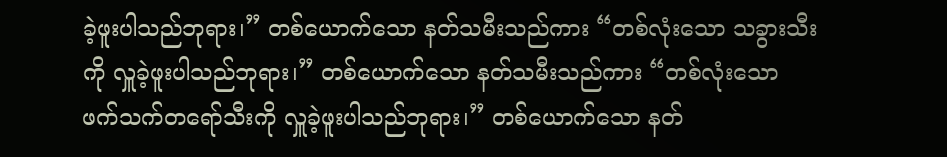ခဲ့ဖူးပါသည်ဘုရား၊” တစ်ယောက်သော နတ်သမီးသည်ကား “တစ်လုံးသော သခွားသီးကို လှူခဲ့ဖူးပါသည်ဘုရား၊” တစ်ယောက်သော နတ်သမီးသည်ကား “တစ်လုံးသော ဖက်သက်တရော်သီးကို လှူခဲ့ဖူးပါသည်ဘုရား၊” တစ်ယောက်သော နတ်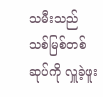သမီးသည် သစ်မြစ်တစ်ဆုပ်ကို လှူခဲ့ဖူး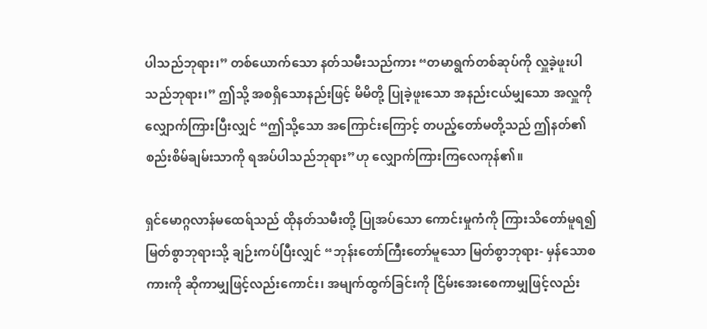ပါသည်ဘုရား၊” တစ်ယောက်သော နတ်သမီးသည်ကား “တမာရွက်တစ်ဆုပ်ကို လှူခဲ့ဖူးပါသည်ဘုရား၊” ဤသို့ အစရှိသောနည်းဖြင့် မိမိတို့ ပြုခဲ့ဖူးသော အနည်းငယ်မျှသော အလှူကို လျှောက်ကြားပြီးလျှင် “ဤသို့သော အကြောင်းကြောင့် တပည့်တော်မတို့သည် ဤနတ်၏ စည်းစိမ်ချမ်းသာကို ရအပ်ပါသည်ဘုရား”ဟု လျှောက်ကြားကြလေကုန်၏။

ရှင်မောဂ္ဂလာန်မထေရ်သည် ထိုနတ်သမီးတို့ ပြုအပ်သော ကောင်းမှုကံကို ကြားသိတော်မူရ၍ မြတ်စွာဘုရားသို့ ချဉ်းကပ်ပြီးလျှင် “ဘုန်းတော်ကြီးတော်မူသော မြတ်စွာဘုရား- မှန်သောစကားကို ဆိုကာမျှဖြင့်လည်းကောင်း၊ အမျက်ထွက်ခြင်းကို ငြိမ်းအေးစေကာမျှဖြင့်လည်း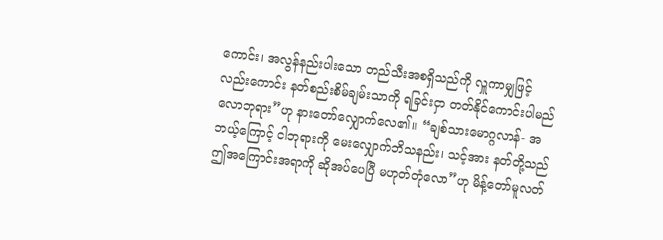ကောင်း၊ အလွန်နည်းပါးသော တည်သီးအစရှိသည်ကို လှူကာမျှဖြင့်လည်းကောင်း နတ်စည်းစိမ်ချမ်းသာကို ရခြင်းငှာ တတ်နိုင်ကောင်းပါမည်လောဘုရား”ဟု နားတော်လျှောက်လေ၏။ “ချစ်သားမောဂ္ဂလာန်- အဘယ့်ကြောင့် ငါဘုရားကို မေးလျှောက်ဘိသနည်း၊ သင့်အား နတ်တို့သည် ဤအကြောင်းအရာကို ဆိုအပ်ပေပြီ မဟုတ်တုံလော”ဟု မိန့်တော်မူလတ်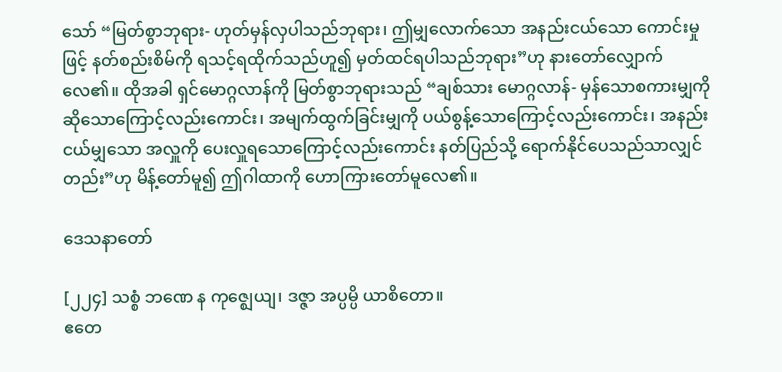သော် “မြတ်စွာဘုရား- ဟုတ်မှန်လှပါသည်ဘုရား၊ ဤမျှလောက်သော အနည်းငယ်သော ကောင်းမှုဖြင့် နတ်စည်းစိမ်ကို ရသင့်ရထိုက်သည်ဟူ၍ မှတ်ထင်ရပါသည်ဘုရား”ဟု နားတော်လျှောက်လေ၏။ ထိုအခါ ရှင်မောဂ္ဂလာန်ကို မြတ်စွာဘုရားသည် “ချစ်သား မောဂ္ဂလာန်- မှန်သောစကားမျှကို ဆိုသောကြောင့်လည်းကောင်း၊ အမျက်ထွက်ခြင်းမျှကို ပယ်စွန့်သောကြောင့်လည်းကောင်း၊ အနည်းငယ်မျှသော အလှူကို ပေးလှူရသောကြောင့်လည်းကောင်း နတ်ပြည်သို့ ရောက်နိုင်ပေသည်သာလျှင်တည်း”ဟု မိန့်တော်မူ၍ ဤဂါထာကို ဟောကြားတော်မူလေ၏။

ဒေသနာတော်

[၂၂၄] သစ္စံ ဘဏေ န ကုဇ္ဈေယျ၊ ဒဇ္ဇာ အပ္ပမ္ပိ ယာစိတော။
ဧတေ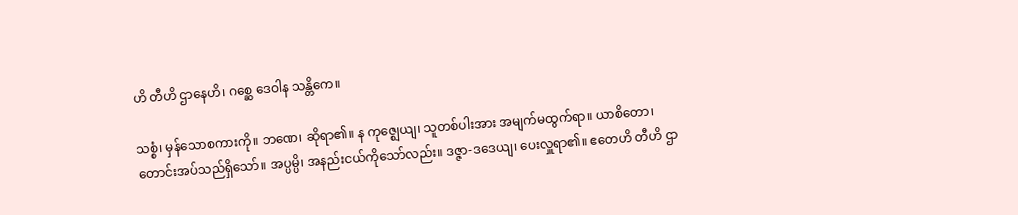ဟိ တီဟိ ဌာနေဟိ၊ ဂစ္ဆေ ဒေဝါန သန္တိကေ။

သစ္စံ၊ မှန်သောစကားကို။ ဘဏေ၊ ဆိုရာ၏။ န ကုဇ္ဈေယျ၊ သူတစ်ပါးအား အမျက်မထွက်ရာ။ ယာစိတော၊ တောင်းအပ်သည်ရှိသော်။ အပ္ပမ္ပိ၊ အနည်းငယ်ကိုသော်လည်း။ ဒဇ္ဇာ-ဒဒေယျ၊ ပေးလှူရာ၏။ ဧတေဟိ တီဟိ ဌာ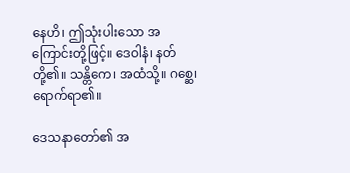နေဟိ၊ ဤသုံးပါးသော အကြောင်းတို့ဖြင့်။ ဒေဝါနံ၊ နတ်တို့၏။ သန္တိကေ၊ အထံသို့။ ဂစ္ဆေ၊ ရောက်ရာ၏။

ဒေသနာတော်၏ အ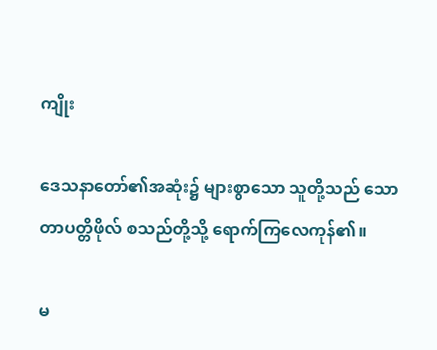ကျိုး

ဒေသနာတော်၏အဆုံး၌ များစွာသော သူတို့သည် သောတာပတ္တိဖိုလ် စသည်တို့သို့ ရောက်ကြလေကုန်၏။

မ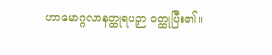ဟာမောဂ္ဂလာနတ္ထုရပဉှာ ဝတ္ထုပြီး၏။